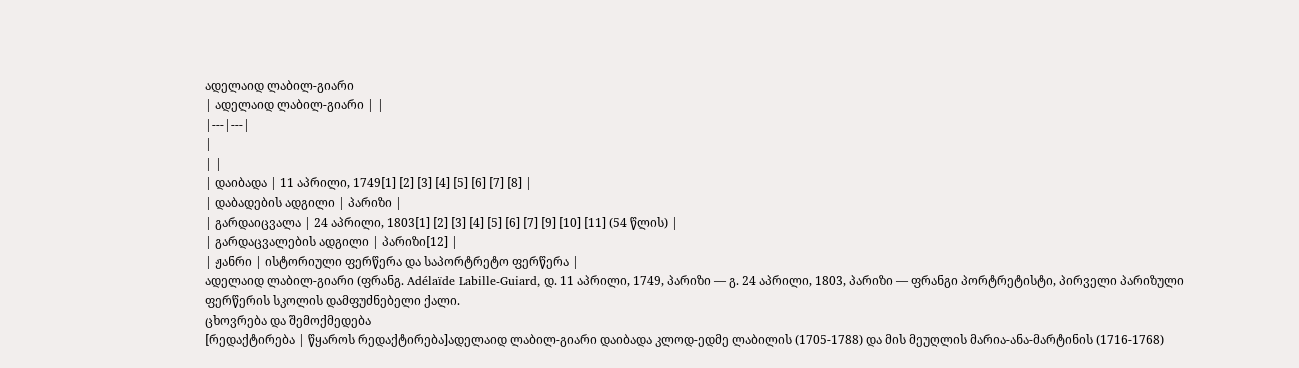ადელაიდ ლაბილ-გიარი
| ადელაიდ ლაბილ-გიარი | |
|---|---|
|
| |
| დაიბადა | 11 აპრილი, 1749[1] [2] [3] [4] [5] [6] [7] [8] |
| დაბადების ადგილი | პარიზი |
| გარდაიცვალა | 24 აპრილი, 1803[1] [2] [3] [4] [5] [6] [7] [9] [10] [11] (54 წლის) |
| გარდაცვალების ადგილი | პარიზი[12] |
| ჟანრი | ისტორიული ფერწერა და საპორტრეტო ფერწერა |
ადელაიდ ლაბილ-გიარი (ფრანგ. Adélaïde Labille-Guiard, დ. 11 აპრილი, 1749, პარიზი — გ. 24 აპრილი, 1803, პარიზი — ფრანგი პორტრეტისტი, პირველი პარიზული ფერწერის სკოლის დამფუძნებელი ქალი.
ცხოვრება და შემოქმედება
[რედაქტირება | წყაროს რედაქტირება]ადელაიდ ლაბილ-გიარი დაიბადა კლოდ-ედმე ლაბილის (1705-1788) და მის მეუღლის მარია-ანა-მარტინის (1716-1768)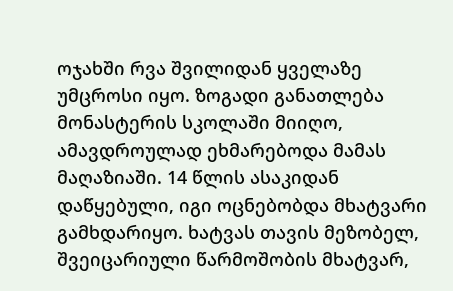ოჯახში რვა შვილიდან ყველაზე უმცროსი იყო. ზოგადი განათლება მონასტერის სკოლაში მიიღო, ამავდროულად ეხმარებოდა მამას მაღაზიაში. 14 წლის ასაკიდან დაწყებული, იგი ოცნებობდა მხატვარი გამხდარიყო. ხატვას თავის მეზობელ, შვეიცარიული წარმოშობის მხატვარ,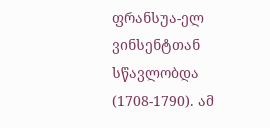ფრანსუა-ელ ვინსენტთან სწავლობდა (1708-1790). ამ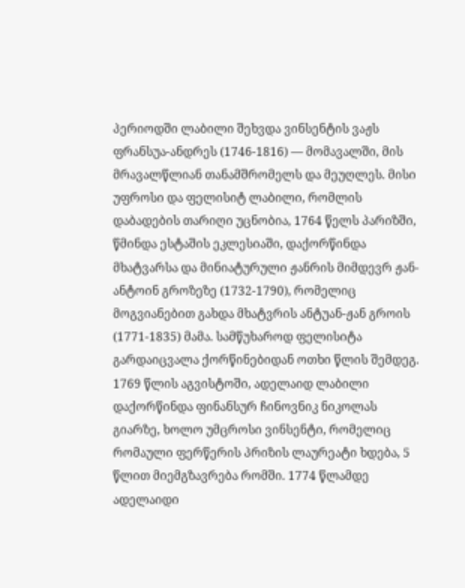პერიოდში ლაბილი შეხვდა ვინსენტის ვაჟს ფრანსუა-ანდრეს (1746-1816) — მომავალში, მის მრავალწლიან თანამშრომელს და მეუღლეს. მისი უფროსი და ფელისიტ ლაბილი, რომლის დაბადების თარიღი უცნობია, 1764 წელს პარიზში, წმინდა ესტაშის ეკლესიაში, დაქორწინდა მხატვარსა და მინიატურული ჟანრის მიმდევრ ჟან-ანტოინ გროზეზე (1732-1790), რომელიც მოგვიანებით გახდა მხატვრის ანტუან-ჟან გროის (1771-1835) მამა. სამწუხაროდ ფელისიტა გარდაიცვალა ქორწინებიდან ოთხი წლის შემდეგ.
1769 წლის აგვისტოში, ადელაიდ ლაბილი დაქორწინდა ფინანსურ ჩინოვნიკ ნიკოლას გიარზე, ხოლო უმცროსი ვინსენტი, რომელიც რომაული ფერწერის პრიზის ლაურეატი ხდება, 5 წლით მიემგზავრება რომში. 1774 წლამდე ადელაიდი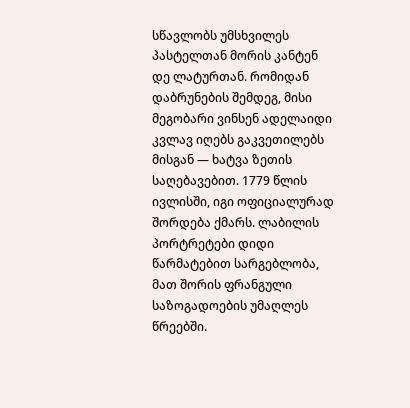სწავლობს უმსხვილეს პასტელთან მორის კანტენ დე ლატურთან. რომიდან დაბრუნების შემდეგ, მისი მეგობარი ვინსენ ადელაიდი კვლავ იღებს გაკვეთილებს მისგან — ხატვა ზეთის საღებავებით. 1779 წლის ივლისში, იგი ოფიციალურად შორდება ქმარს. ლაბილის პორტრეტები დიდი წარმატებით სარგებლობა, მათ შორის ფრანგული საზოგადოების უმაღლეს წრეებში.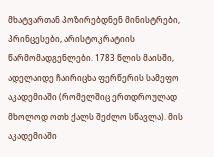მხატვართან პოზირებდნენ მინისტრები, პრინცესები, არისტოკრატიის წარმომადგენლები. 1783 წლის მაისში, ადელაიდე ჩაირიცხა ფერწერის სამეფო აკადემიაში (რომელშიც ერთდროულად მხოლოდ ოთხ ქალს შეძლო სწავლა). მის აკადემიაში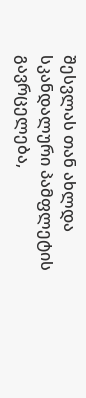შესვლას თან ახლდა სკანდალური პამფლეტის გავრცელება,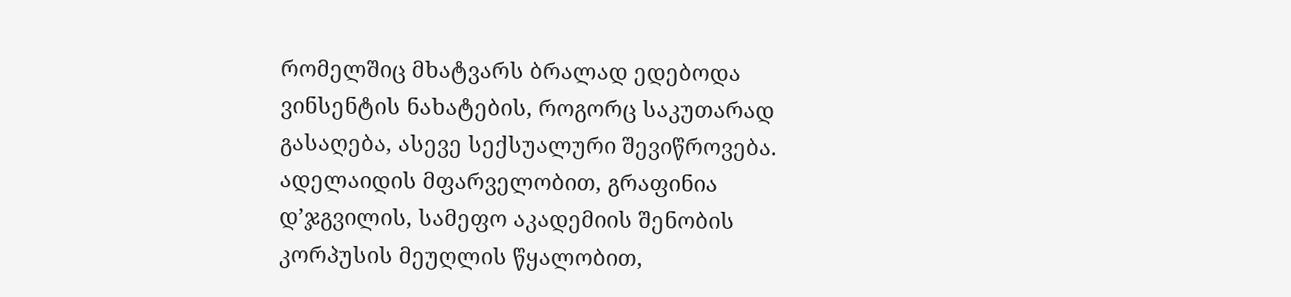რომელშიც მხატვარს ბრალად ედებოდა ვინსენტის ნახატების, როგორც საკუთარად გასაღება, ასევე სექსუალური შევიწროვება.
ადელაიდის მფარველობით, გრაფინია დ’ჯგვილის, სამეფო აკადემიის შენობის კორპუსის მეუღლის წყალობით,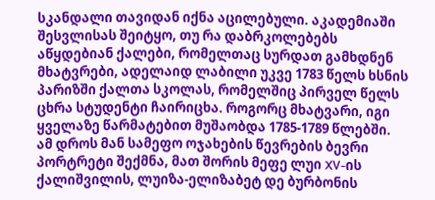სკანდალი თავიდან იქნა აცილებული. აკადემიაში შესვლისას შეიტყო, თუ რა დაბრკოლებებს აწყდებიან ქალები, რომელთაც სურდათ გამხდნენ მხატვრები, ადელაიდ ლაბილი უკვე 1783 წელს ხსნის პარიზში ქალთა სკოლას, რომელშიც პირველ წელს ცხრა სტუდენტი ჩაირიცხა. როგორც მხატვარი, იგი ყველაზე წარმატებით მუშაობდა 1785-1789 წლებში. ამ დროს მან სამეფო ოჯახების წევრების ბევრი პორტრეტი შექმნა, მათ შორის მეფე ლუი XV-ის ქალიშვილის, ლუიზა-ელიზაბეტ დე ბურბონის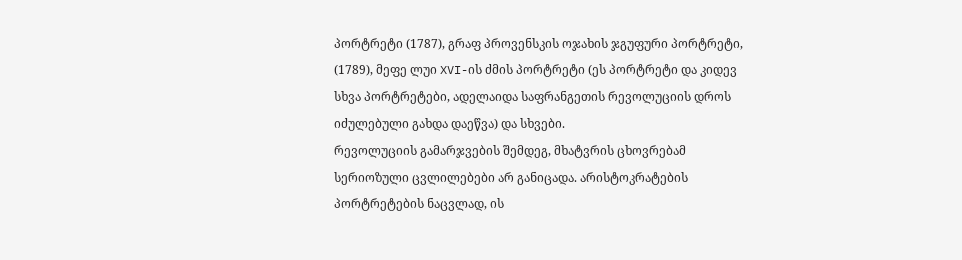პორტრეტი (1787), გრაფ პროვენსკის ოჯახის ჯგუფური პორტრეტი, (1789), მეფე ლუი XVI-ის ძმის პორტრეტი (ეს პორტრეტი და კიდევ სხვა პორტრეტები, ადელაიდა საფრანგეთის რევოლუციის დროს იძულებული გახდა დაეწვა) და სხვები.
რევოლუციის გამარჯვების შემდეგ, მხატვრის ცხოვრებამ სერიოზული ცვლილებები არ განიცადა. არისტოკრატების პორტრეტების ნაცვლად, ის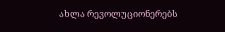ახლა რევოლუციონერებს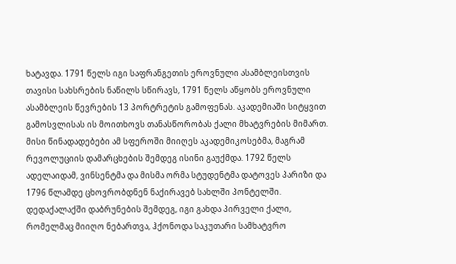ხატავდა. 1791 წელს იგი საფრანგეთის ეროვნული ასამბლეისთვის თავისი სახსრების ნაწილს სწირავს, 1791 წელს აწყობს ეროვნული ასამბლეის წევრების 13 პორტრეტის გამოფენას. აკადემიაში სიტყვით გამოსვლისას ის მოითხოვს თანასწორობას ქალი მხატვრების მიმართ. მისი წინადადებები ამ სფეროში მიიღეს აკადემიკოსებმა, მაგრამ რევოლუციის დამარცხების შემდეგ ისინი გაუქმდა. 1792 წელს ადელაიდამ, ვინსენტმა და მისმა ორმა სტუდენტმა დატოვეს პარიზი და 1796 წლამდე ცხოვრობდნენ ნაქირავებ სახლში პონტელში. დედაქალაქში დაბრუნების შემდეგ, იგი გახდა პირველი ქალი, რომელმაც მიიღო ნებართვა, ჰქონოდა საკუთარი სამხატვრო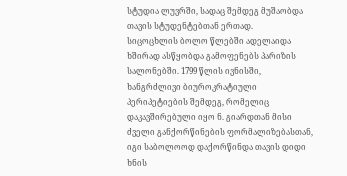სტუდია ლუვრში, სადაც შემდეგ მუშაობდა თავის სტუდენტებთან ერთად.
სიცოცხლის ბოლო წლებში ადელაიდა ხშირად ასწყობდა გამოფენებს პარიზის სალონებში. 1799 წლის ივნისში, ხანგრძლივი ბიუროკრატიული პერიპეტიების შემდეგ, რომელიც დაკავშირებული იყო ნ. გიარდთან მისი ძველი განქორწინების ფორმალიზებასთან, იგი საბოლოოდ დაქორწინდა თავის დიდი ხნის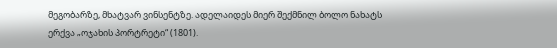მეგობარზე, მხატვარ ვინსენტზე. ადელაიდეს მიერ შექმნილ ბოლო ნახატს ერქვა „ოჯახის პორტრეტი“ (1801).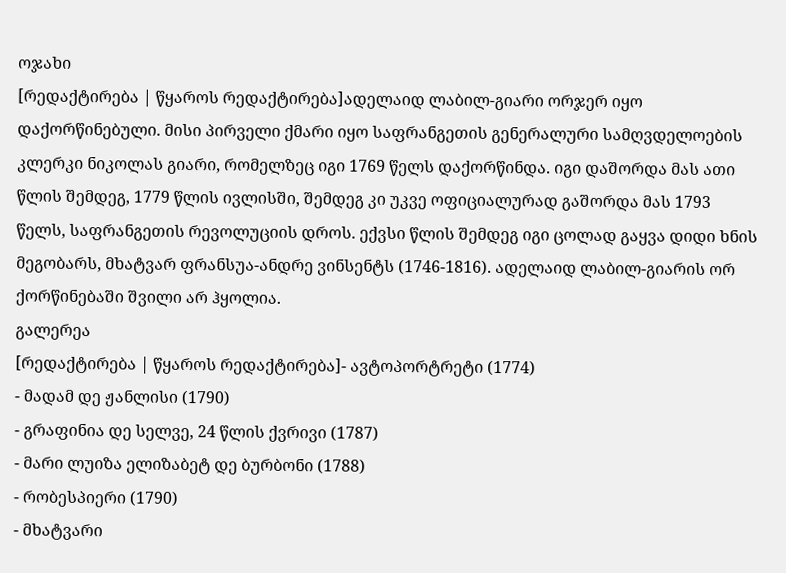ოჯახი
[რედაქტირება | წყაროს რედაქტირება]ადელაიდ ლაბილ-გიარი ორჯერ იყო დაქორწინებული. მისი პირველი ქმარი იყო საფრანგეთის გენერალური სამღვდელოების კლერკი ნიკოლას გიარი, რომელზეც იგი 1769 წელს დაქორწინდა. იგი დაშორდა მას ათი წლის შემდეგ, 1779 წლის ივლისში, შემდეგ კი უკვე ოფიციალურად გაშორდა მას 1793 წელს, საფრანგეთის რევოლუციის დროს. ექვსი წლის შემდეგ იგი ცოლად გაყვა დიდი ხნის მეგობარს, მხატვარ ფრანსუა-ანდრე ვინსენტს (1746-1816). ადელაიდ ლაბილ-გიარის ორ ქორწინებაში შვილი არ ჰყოლია.
გალერეა
[რედაქტირება | წყაროს რედაქტირება]- ავტოპორტრეტი (1774)
- მადამ დე ჟანლისი (1790)
- გრაფინია დე სელვე, 24 წლის ქვრივი (1787)
- მარი ლუიზა ელიზაბეტ დე ბურბონი (1788)
- რობესპიერი (1790)
- მხატვარი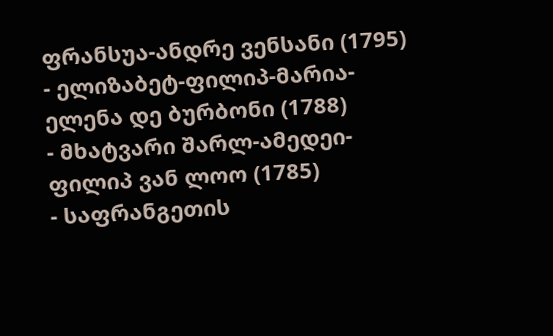ფრანსუა-ანდრე ვენსანი (1795)
- ელიზაბეტ-ფილიპ-მარია-ელენა დე ბურბონი (1788)
- მხატვარი შარლ-ამედეი-ფილიპ ვან ლოო (1785)
- საფრანგეთის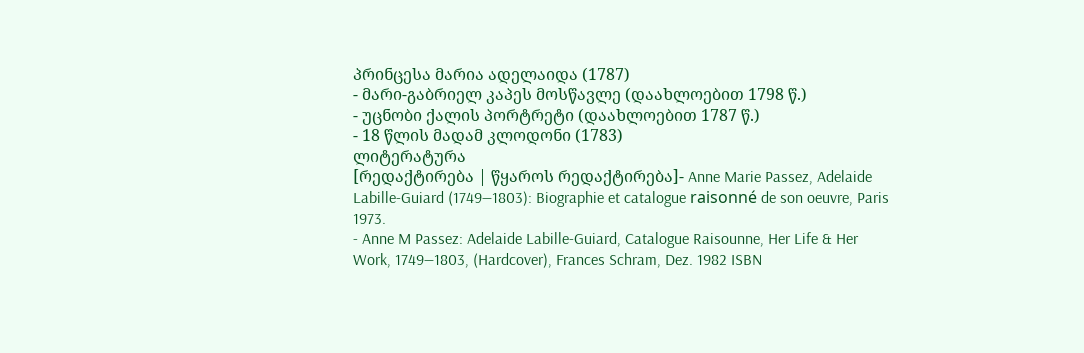პრინცესა მარია ადელაიდა (1787)
- მარი-გაბრიელ კაპეს მოსწავლე (დაახლოებით 1798 წ.)
- უცნობი ქალის პორტრეტი (დაახლოებით 1787 წ.)
- 18 წლის მადამ კლოდონი (1783)
ლიტერატურა
[რედაქტირება | წყაროს რედაქტირება]- Anne Marie Passez, Adelaide Labille-Guiard (1749—1803): Biographie et catalogue raisonné de son oeuvre, Paris 1973.
- Anne M Passez: Adelaide Labille-Guiard, Catalogue Raisounne, Her Life & Her Work, 1749—1803, (Hardcover), Frances Schram, Dez. 1982 ISBN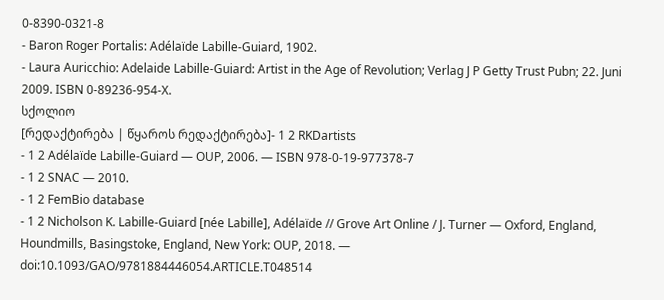0-8390-0321-8
- Baron Roger Portalis: Adélaïde Labille-Guiard, 1902.
- Laura Auricchio: Adelaide Labille-Guiard: Artist in the Age of Revolution; Verlag J P Getty Trust Pubn; 22. Juni 2009. ISBN 0-89236-954-X.
სქოლიო
[რედაქტირება | წყაროს რედაქტირება]- 1 2 RKDartists
- 1 2 Adélaïde Labille-Guiard — OUP, 2006. — ISBN 978-0-19-977378-7
- 1 2 SNAC — 2010.
- 1 2 FemBio database
- 1 2 Nicholson K. Labille-Guiard [née Labille], Adélaïde // Grove Art Online / J. Turner — Oxford, England, Houndmills, Basingstoke, England, New York: OUP, 2018. — doi:10.1093/GAO/9781884446054.ARTICLE.T048514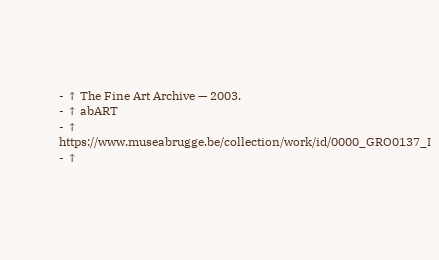- ↑ The Fine Art Archive — 2003.
- ↑ abART
- ↑ https://www.museabrugge.be/collection/work/id/0000_GRO0137_I
- ↑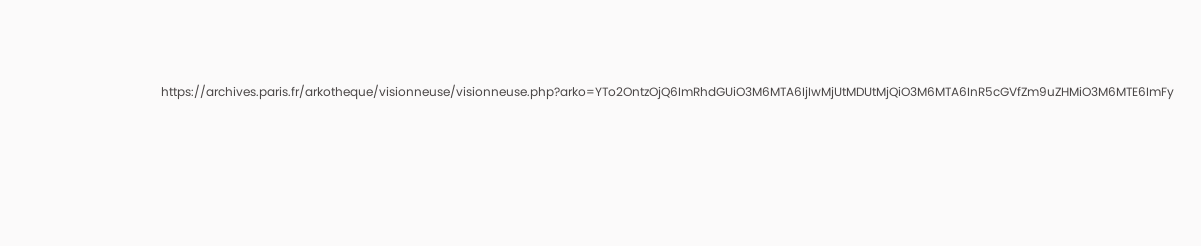https://archives.paris.fr/arkotheque/visionneuse/visionneuse.php?arko=YTo2OntzOjQ6ImRhdGUiO3M6MTA6IjIwMjUtMDUtMjQiO3M6MTA6InR5cGVfZm9uZHMiO3M6MTE6ImFy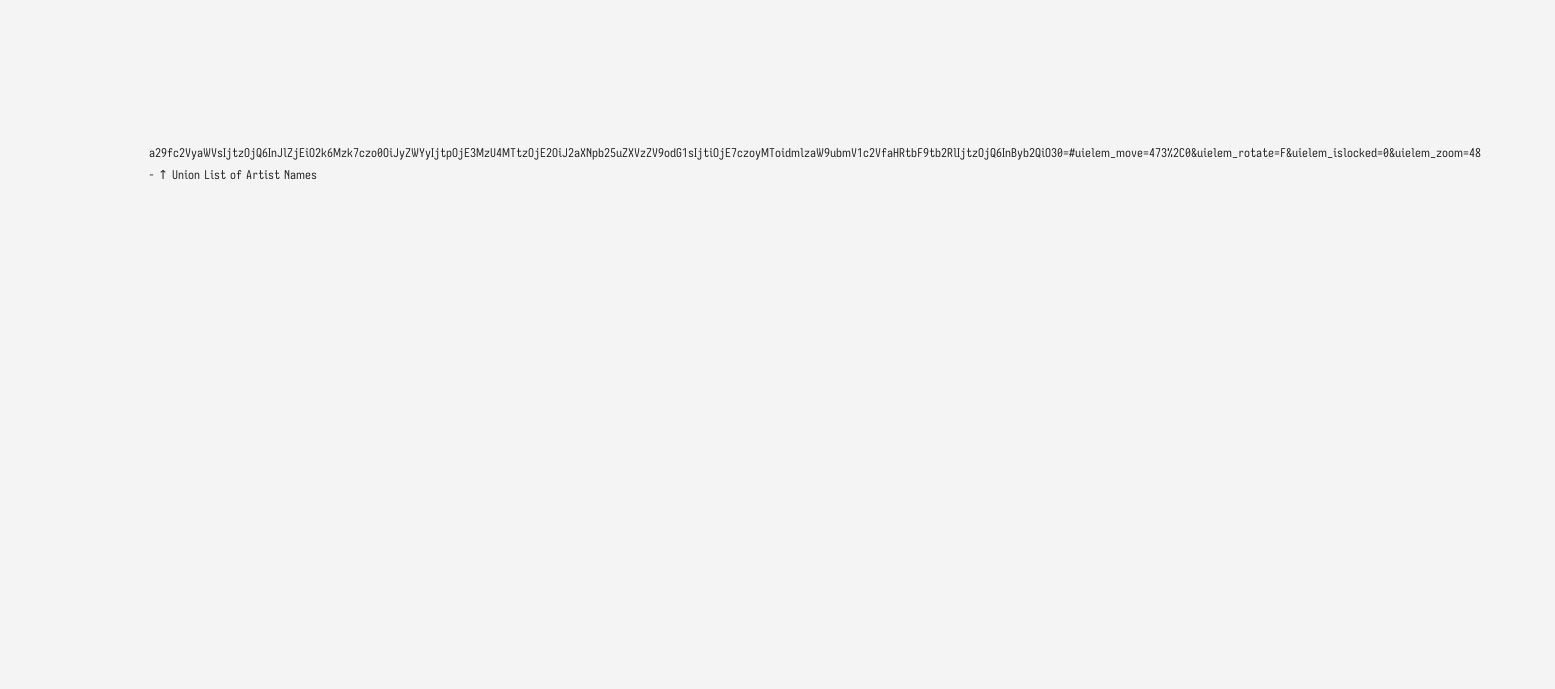a29fc2VyaWVsIjtzOjQ6InJlZjEiO2k6Mzk7czo0OiJyZWYyIjtpOjE3MzU4MTtzOjE2OiJ2aXNpb25uZXVzZV9odG1sIjtiOjE7czoyMToidmlzaW9ubmV1c2VfaHRtbF9tb2RlIjtzOjQ6InByb2QiO30=#uielem_move=473%2C0&uielem_rotate=F&uielem_islocked=0&uielem_zoom=48
- ↑ Union List of Artist Names